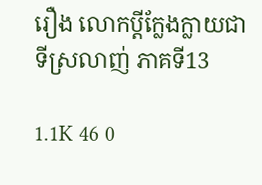រឿង លោកប្ដីក្លែងក្លាយជាទីស្រលាញ់ ភាគទី13

1.1K 46 0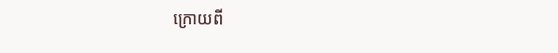ក្រោយពី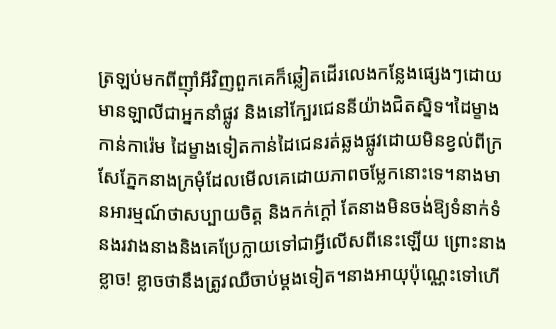ត្រឡប់មកពីញ៉ាំអីវិញពួកគេក៏ឆ្លៀតដើរលេងកន្លែងផ្សេងៗដោយមានឡាលីជាអ្នកនាំផ្លូវ និងនៅក្បែរជេននីយ៉ាងជិតស្និទ។ដៃម្ខាងកាន់ការ៉េម ដៃម្ខាងទៀតកាន់ដៃជេនរត់ឆ្លងផ្លូវដោយមិនខ្វល់ពីក្រសែភ្នែកនាងក្រមុំដែលមើលគេដោយភាពចម្លែកនោះទេ។នាងមានអារម្មណ៍ថាសប្បាយចិត្ត និងកក់ក្ដៅ តែនាងមិនចង់ឱ្យទំនាក់ទំនងរវាងនាងនិងគេប្រែក្លាយទៅជាអ្វីលើសពីនេះឡើយ ព្រោះនាងខ្លាច! ខ្លាចថានឹងត្រូវឈឺចាប់ម្ដងទៀត។នាងអាយុប៉ុណ្ណេះទៅហើ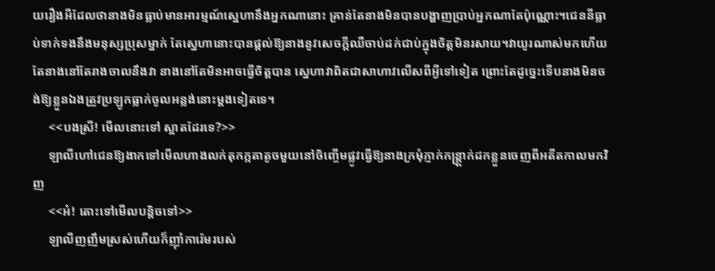យរឿងអីដែលថានាងមិនធ្លាប់មានអារម្មណ៍ស្នេហានឹងអ្នកណានោះ គ្រាន់តែនាងមិនបានបង្ហាញប្រាប់អ្នកណាតែប៉ុណ្ណោះ។ជេននីធ្លាប់ទាក់ទងនឹងមនុស្សប្រុសម្នាក់ តែស្នេហានោះបានផ្ដល់ឱ្យនាងនូវសេចក្ដីឈឺចាប់ដក់ជាប់ក្នុងចិត្តមិនរសាយ។វាយូរណាស់មកហើយ តែនាងនៅតែរាងចាលនឹងវា នាងនៅតែមិនអាចធ្វើចិត្តបាន ស្នេហាវាពិតជាសាហាវលើសពីអ្វីទៅទៀត ព្រោះតែដូច្នេះទើបនាងមិនចង់ឱ្យខ្លួនឯងត្រូវប្រឡូកធ្លាក់ចូលអន្លង់នោះម្ដងទៀតទេ។
     <<បងស្រី! មើលនោះទៅ ស្អាតដែរទេ?>>
     ឡាលីហៅជេនឱ្យងាកទៅមើលហាងលក់តុកក្កតាតូចមួយនៅចិញ្ចើមផ្លូវធ្វើឱ្យនាងក្រមុំភ្ញាក់កន្ត្ត្រាក់ដកខ្លួនចេញពីអតីតកាលមកវិញ
     <<អ៎! តោះទៅមើលបន្តិចទៅ>>
     ឡាលីញញឹមស្រស់ហើយក៏ញ៉ាំការ៉េមរបស់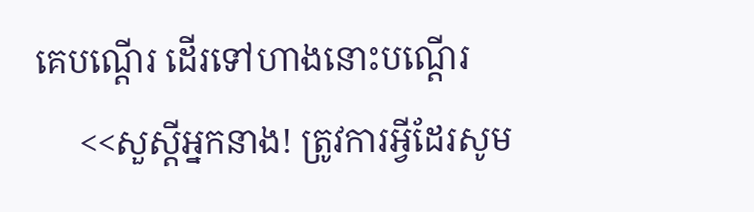គេបណ្ដើរ ដើរទៅហាងនោះបណ្ដើរ
     <<សួស្ដីអ្នកនាង! ត្រូវការអ្វីដែរសូម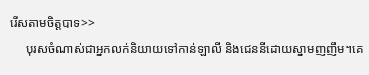រើសតាមចិត្តបាទ>>
     បុរសចំណាស់ជាអ្នកលក់និយាយទៅកាន់ឡាលី និងជេននីដោយស្នាមញញឹម។គេ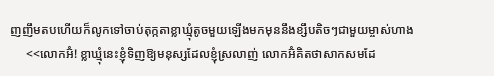ញញឹមតបហើយក៏លូកទៅចាប់តុក្កតាខ្លាឃ្មុំតូចមួយឡើងមកមុននឹងខ្សឹបតិចៗជាមួយម្ចាស់ហាង
     <<លោកអ៊ំ! ខ្លាឃ្មុំនេះខ្ញុំទិញឱ្យមនុស្សដែលខ្ញុំស្រលាញ់ លោកអ៊ំគិតថាសាកសមដែ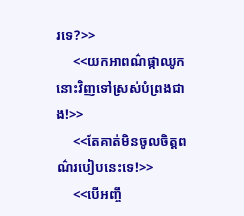រទេ?>>
     <<យកអាពណ៌ផ្កាឈូកនោះវិញទៅស្រស់បំព្រងជាង!>>
     <<តែគាត់មិនចូលចិត្តពណ៌របៀបនេះទេ!>>
     <<បើអញ្ចឹ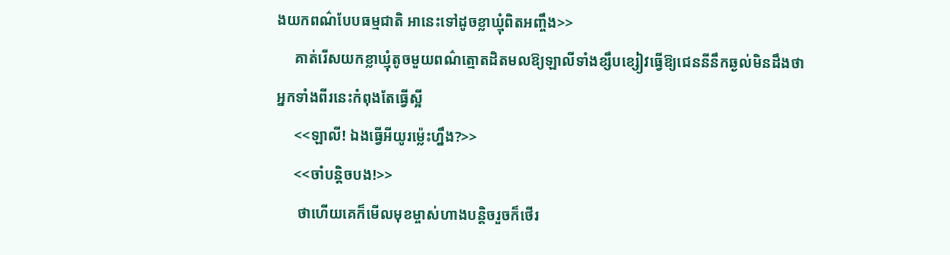ងយកពណ៌បែបធម្មជាតិ អានេះទៅដូចខ្លាឃ្មុំពិតអញ្ចឹង>>
     គាត់រើសយកខ្លាឃ្មុំតូចមួយពណ៌ត្មោតដិតមលឱ្យឡាលីទាំងខ្សឹបខ្សៀវធ្វើឱ្យជេននីនឹកឆ្ងល់មិនដឹងថាអ្នកទាំងពីរនេះកំពុងតែធ្វើស្អី
     <<ឡាលី! ឯងធ្វើអីយូរម្ល៉េះហ្នឹង?>>
     <<ចាំបន្តិចបង!>>
      ថាហើយគេក៏មើលមុខម្ចាស់ហាងបន្តិចរួចក៏ថើរ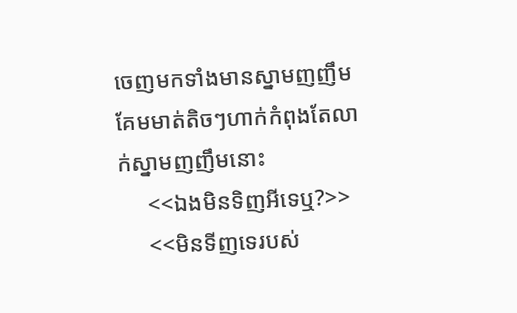ចេញមកទាំងមានស្នាមញញឹមគែមមាត់តិចៗហាក់កំពុងតែលាក់ស្នាមញញឹមនោះ
     <<ឯងមិនទិញអីទេឬ?>>
     <<មិនទីញទេរបស់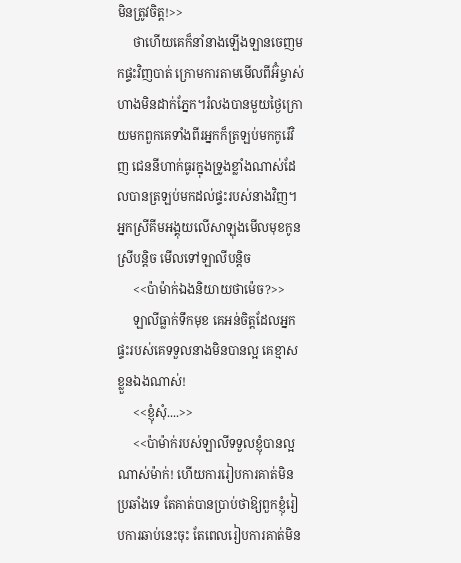មិនត្រូវចិត្ត!>>
     ថាហើយគេក៏នាំនាងឡើងឡានចេញមកផ្ទះវិញបាត់ ក្រោមការតាមមើលពីអ៊ំម្ចាស់ហាងមិនដាក់ភ្នែក។រំលងបានមួយថ្ងៃក្រោយមកពួកគេទាំងពីរអ្នកក៏ត្រឡប់មកកូរ៉េវិញ ជេននីហាក់ធូរក្នុងទ្រូងខ្លាំងណាស់ដែលបានត្រឡប់មកដល់ផ្ទះរបស់នាងវិញ។អ្នកស្រីគីមអង្គុយលើសាឡុងមើលមុខកូនស្រីបន្តិច មើលទៅឡាលីបន្តិច
     <<ប៉ាម៉ាក់ឯងនិយាយថាម៉េច?>>
     ឡាលីធ្លាក់ទឹកមុខ គេអន់ចិត្តដែលអ្នកផ្ទះរបស់គេទទួលនាងមិនបានល្អ គេខ្មាសខ្លួនឯងណាស់!
     <<ខ្ញុំសុំ....>>
     <<ប៉ាម៉ាក់របស់ឡាលីទទួលខ្ញុំបានល្អណាស់ម៉ាក់! ហើយការរៀបការគាត់មិនប្រឆាំងទេ តែគាត់បានប្រាប់ថាឱ្យពួកខ្ញុំរៀបការឆាប់នេះចុះ តែពេលរៀបការគាត់មិន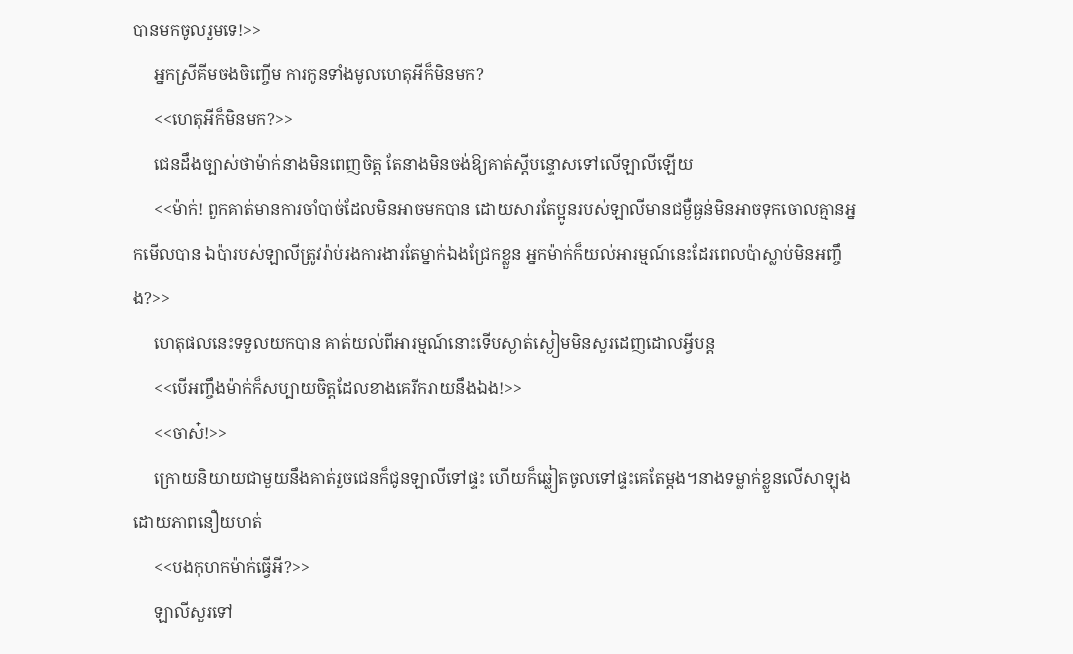បានមកចូលរួមទេ!>>
     អ្នកស្រីគីមចងចិញ្ចើម ការកូនទាំងមូលហេតុអីក៏មិនមក?
     <<ហេតុអីក៏មិនមក?>>
     ជេនដឹងច្បាស់ថាម៉ាក់នាងមិនពេញចិត្ត តែនាងមិនចង់ឱ្យគាត់ស្ដីបន្ទោសទៅលើឡាលីឡើយ
     <<ម៉ាក់! ពួកគាត់មានការចាំបាច់ដែលមិនអាចមកបាន ដោយសារតែប្អូនរបស់ឡាលីមានជម្ងឺធ្ងន់មិនអាចទុកចោលគ្មានអ្នកមើលបាន ឯប៉ារបស់ឡាលីត្រូវរ៉ាប់រងការងារតែម្នាក់ឯងជ្រែកខ្លួន អ្នកម៉ាក់ក៏យល់អារម្មណ៍នេះដែរពេលប៉ាស្លាប់មិនអញ្ចឹង?>>
     ហេតុផលនេះទទួលយកបាន គាត់យល់ពីអារម្មណ៍នោះទើបស្ងាត់ស្ងៀមមិនសួរដេញដោលអ្វីបន្ត
     <<បើអញ្ចឹងម៉ាក់ក៏សប្បាយចិត្តដែលខាងគេរីករាយនឹងឯង!>>
     <<ចាស៎!>>
     ក្រោយនិយាយជាមួយនឹងគាត់រួចជេនក៏ជូនឡាលីទៅផ្ទះ ហើយក៏ឆ្លៀតចូលទៅផ្ទះគេតែម្ដង។នាងទម្លាក់ខ្លួនលើសាឡុងដោយភាពនឿយហត់
     <<បងកុហកម៉ាក់ធ្វើអី?>>
     ឡាលីសួរទៅ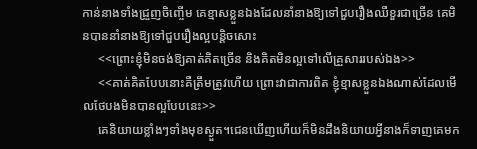កាន់នាងទាំងជ្រួញចិញ្ចើម គេខ្មាសខ្លួនឯងដែលនាំនាងឱ្យទៅជួបរឿងឈឺខួរជាច្រើន គេមិនបាននាំនាងឱ្យទៅជួបរឿងល្អបន្តិចសោះ
     <<ព្រោះខ្ញុំមិនចង់ឱ្យគាត់គិតច្រើន និងគិតមិនល្អទៅលើគ្រួសាររបស់ឯង>>
     <<គាត់គិតបែបនោះគឺត្រឹមត្រូវហើយ ព្រោះវាជាការពិត ខ្ញុំខ្មាសខ្លួនឯងណាស់ដែលមើលថែបងមិនបានល្អបែបនេះ>>
     គេនិយាយខ្លាំងៗទាំងមុខស្ងួត។ជេនឃើញហើយក៏មិនដឹងនិយាយអ្វីនាងក៏ទាញគេមក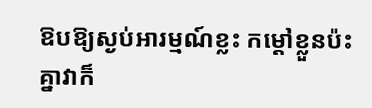ឱបឱ្យស្ងប់អារម្មណ៍ខ្លះ កម្ដៅខ្លួនប៉ះគ្នាវាក៏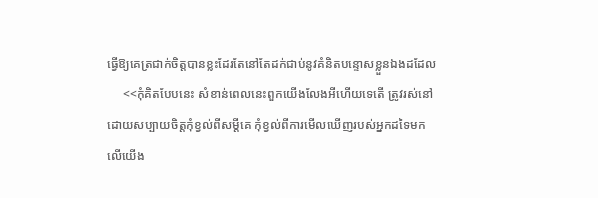ធ្វើឱ្យគេត្រជាក់ចិត្តបានខ្លះដែរតែនៅតែដក់ជាប់នូវគំនិតបន្ទោសខ្លួនឯងដដែល
     <<កុំគិតបែបនេះ សំខាន់ពេលនេះពួកយើងលែងអីហើយទេតើ ត្រូវរស់នៅដោយសប្បាយចិត្តកុំខ្វល់ពីសម្ដីគេ កុំខ្វល់ពីការមើលឃើញរបស់អ្នកដទៃមកលើយើង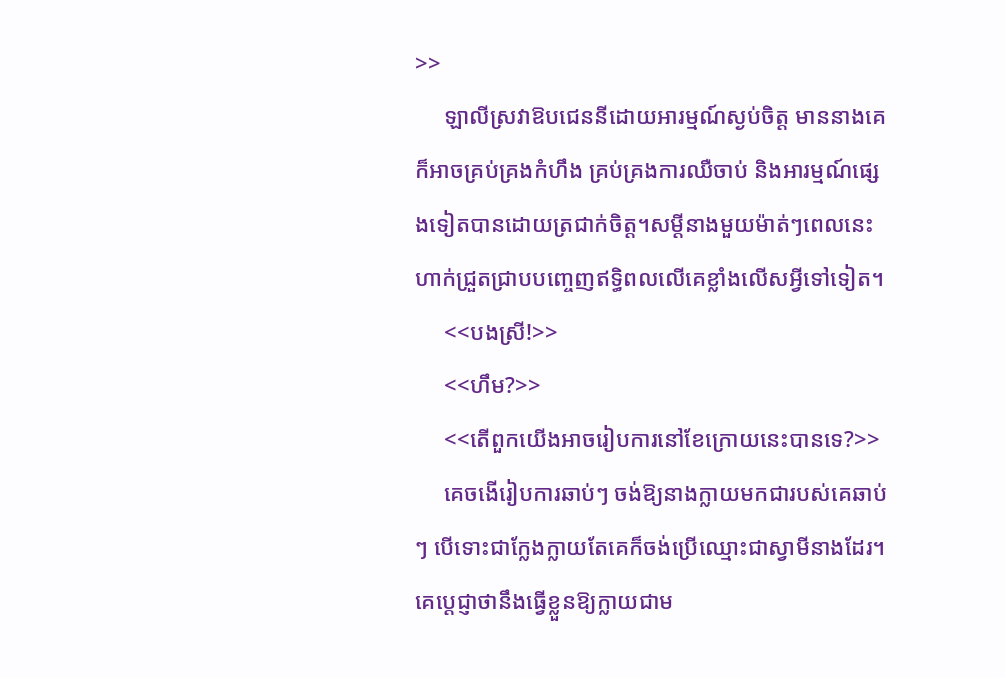>>
     ឡាលីស្រវាឱបជេននីដោយអារម្មណ៍ស្ងប់ចិត្ត មាននាងគេក៏អាចគ្រប់គ្រងកំហឹង គ្រប់គ្រងការឈឺចាប់ និងអារម្មណ៍ផ្សេងទៀតបានដោយត្រជាក់ចិត្ត។សម្ដីនាងមួយម៉ាត់ៗពេលនេះហាក់ជ្រួតជ្រាបបញ្ចេញឥទ្ធិពលលើគេខ្លាំងលើសអ្វីទៅទៀត។
     <<បងស្រី!>>
     <<ហឹម?>>
     <<តើពួកយើងអាចរៀបការនៅខែក្រោយនេះបានទេ?>>
     គេចងើរៀបការឆាប់ៗ ចង់ឱ្យនាងក្លាយមកជារបស់គេឆាប់ៗ បើទោះជាក្លែងក្លាយតែគេក៏ចង់ប្រើឈ្មោះជាស្វាមីនាងដែរ។គេប្ដេជ្ញាថានឹងធ្វើខ្លួនឱ្យក្លាយជាម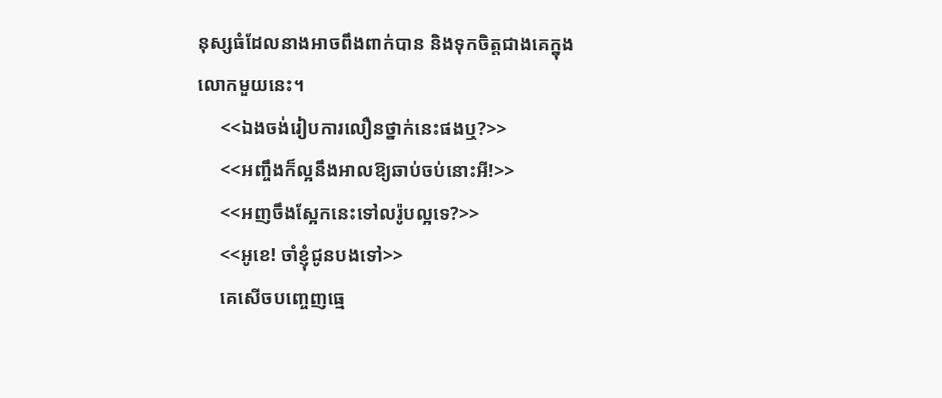នុស្សធំដែលនាងអាចពឹងពាក់បាន និងទុកចិត្តជាងគេក្នុងលោកមួយនេះ។
     <<ឯងចង់រៀបការលឿនថ្នាក់នេះផងឬ?>>
     <<អញ្ចឹងក៏ល្អនឹងអាលឱ្យឆាប់ចប់នោះអី!>>
     <<អញចឹងស្អែកនេះទៅលរ៉ូបល្អទេ?>>
     <<អូខេ! ចាំខ្ញុំជូនបងទៅ>>
     គេសើចបញ្ចេញធ្មេ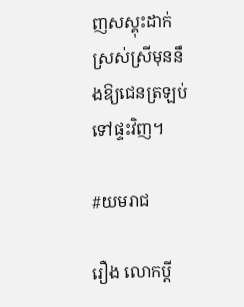ញសស្គុះដាក់ស្រស់ស្រីមុននឹងឱ្យជេនត្រឡប់ទៅផ្ទះវិញ។

#យមរាជ

រឿង លោកប្ដី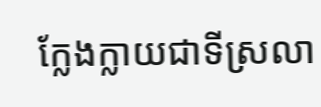ក្លែងក្លាយជាទីស្រលា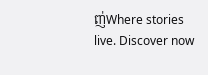ញ់Where stories live. Discover now